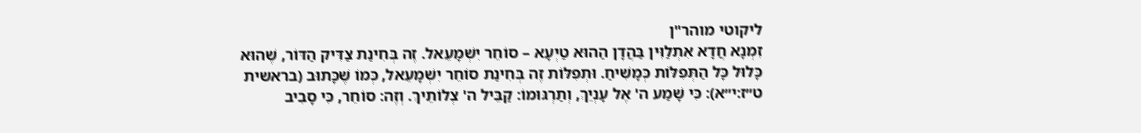ליקוטי מוהר"ן
זִמְנָא חֲדָא אִתְלַוִּין בַּהֲדָן הַהוּא טַיְעָא – סוֹחֵר יִשְׁמָעֵאל. זֶה בְּחִינַת צַדִּיק הַדּוֹר, שֶׁהוּא כָּלוּל כָּל הַתְּפִלּוֹת כְּמָשִׁיחַ. וּתְפִלּוֹת זֶה בְּחִינַת סוֹחֵר יִשְׁמָעֵאל, כְּמוֹ שֶׁכָּתוּב (בראשית ט״ז:י״א): כִּי שָׁמַע ה' אֶל עָנְיֵךְ, וְתַרְגּוּמוֹ: קַבֵּיל ה' צְלוֹתֵיךְ. וְזֶה: סוֹחֵר, כִּי סָבִיב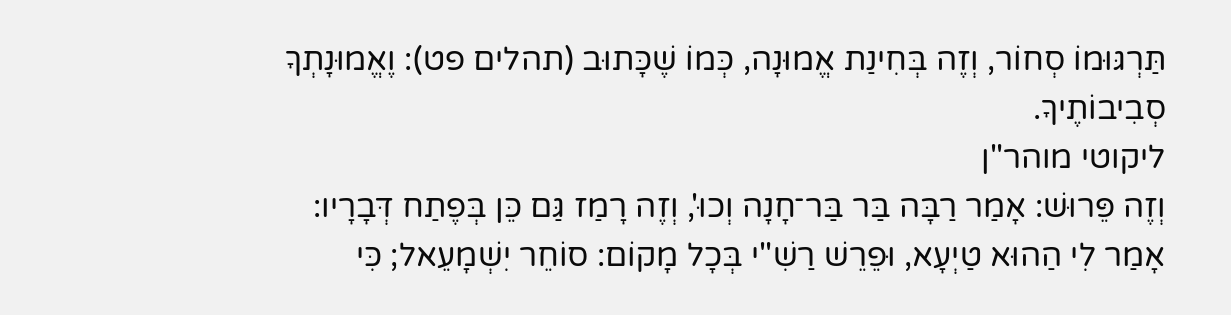תַּרְגּוּמוֹ סְחוֹר, וְזֶה בְּחִינַת אֱמוּנָה, כְּמוֹ שֶׁכָּתוּב (תהלים פט): וֶאֱמוּנָתְךָ סְבִיבוֹתֶיךָ.
ליקוטי מוהר"ן
וְזֶה פֵּרוּשׁ: אָמַר רַבָּה בַּר בַּר־חָנָה וְכוּ', וְזֶה רָמַז גַּם כֵּן בְּפֶתַח דְּבָרָיו: אָמַר לִי הַהוּא טַיְעָא, וּפֵרֵשׁ רַשִׁ"י בְּכָל מָקוֹם: סוֹחֵר יִשְׁמָעֵאל; כִּי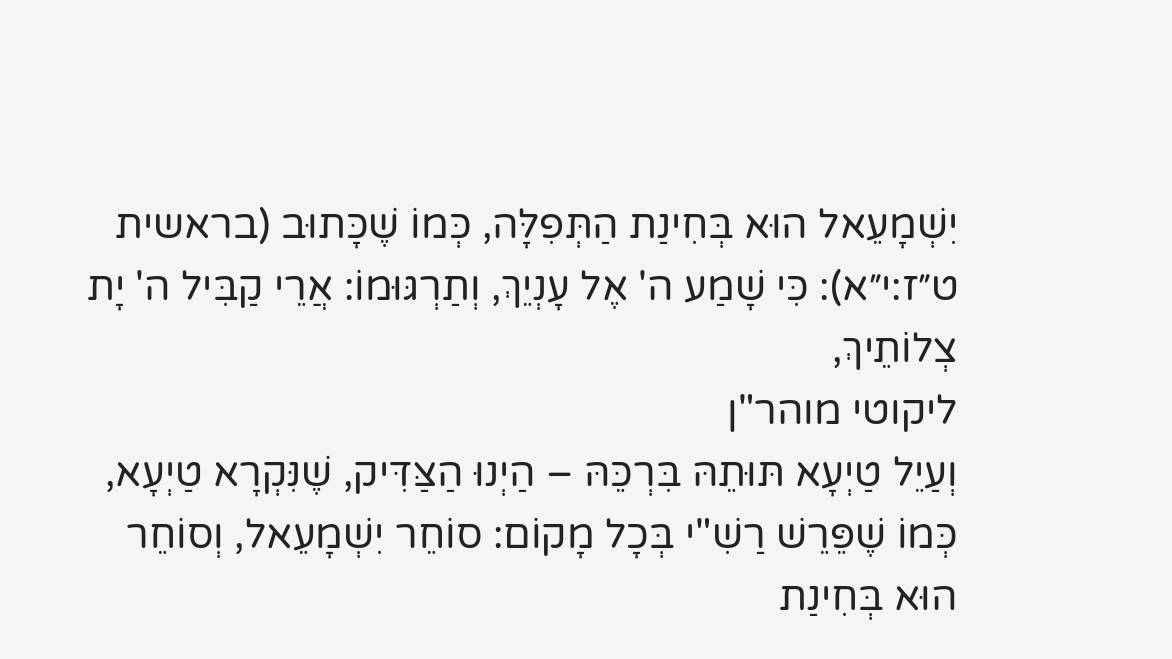יִשְׁמָעֵאל הוּא בְּחִינַת הַתְּפִלָּה, כְּמוֹ שֶׁכָּתוּב (בראשית ט״ז:י״א): כִּי שָׁמַע ה' אֶל עָנְיֵךְ, וְתַרְגּוּמוֹ: אֲרֵי קַבִּיל ה' יָת צְלוֹתֵיךְ,
ליקוטי מוהר"ן
וְעַיֵל טַיְעָא תּוּתֵהּ בִּרְכֵּהּ – הַיְנוּ הַצַּדִּיק, שֶׁנִּקְרָא טַיְעָא, כְּמוֹ שֶׁפֵּרֵשׁ רַשִׁ"י בְּכָל מָקוֹם: סוֹחֵר יִשְׁמָעֵאל, וְסוֹחֵר הוּא בְּחִינַת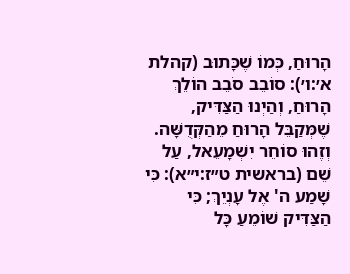הָרוּחַ, כְּמוֹ שֶׁכָּתוּב (קהלת א׳:ו׳): סוֹבֵב סֹבֵב הוֹלֵךְ הָרוּחַ, וְהַיְנוּ הַצַּדִּיק, שֶׁמְּקַבֵּל הָרוּחַ מֵהַקְּדֻשָּׁה. וְזֶהוּ סוֹחֵר יִשְׁמָעֵאל, עַל שֵׁם (בראשית ט״ז:י״א): כִּי שָׁמַע ה' אֶל עָנְיֵךְ; כִּי הַצַּדִּיק שׁוֹמֵעַ כָּל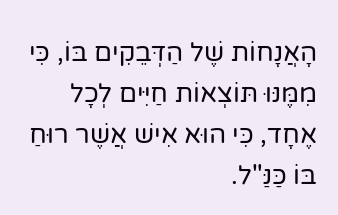הָאֲנָחוֹת שֶׁל הַדְּבֵקִים בּוֹ, כִּי מִמֶּנּוּ תּוֹצְאוֹת חַיִּים לְכָל אֶחָד, כִּי הוּא אִישׁ אֲשֶׁר רוּחַ בּוֹ כַּנַּ"ל.